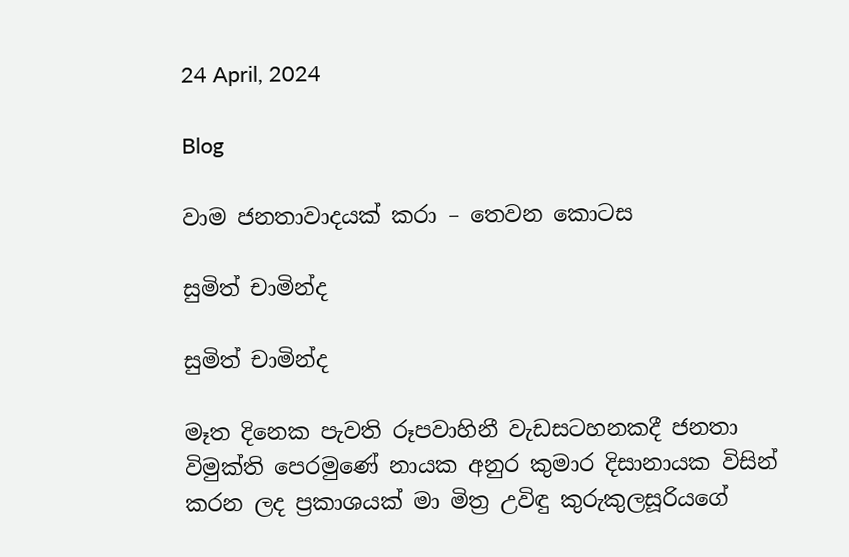24 April, 2024

Blog

වාම ජනතාවාදයක් කරා – තෙවන කොටස

සුමිත් චාමින්ද

සුමිත් චාමින්ද

මෑත දිනෙක පැවති රූපවාහිනී වැඩසටහනකදී ජනතා විමුක්ති පෙරමුණේ නායක අනුර කුමාර දිසානායක විසින් කරන ලද ප්‍රකාශයක් මා මිත්‍ර උවිඳු කුරුකුලසූරියගේ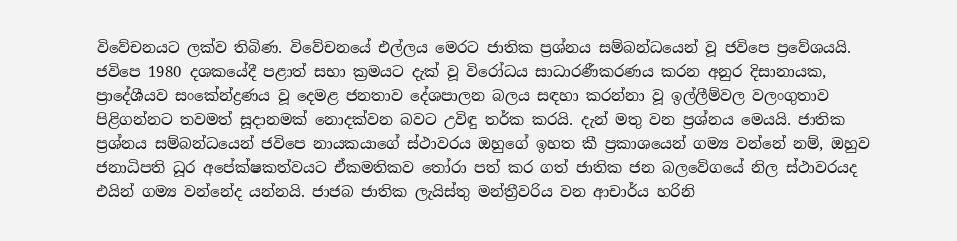විවේචනයට ලක්ව තිබිණ. විවේචනයේ එල්ලය මෙරට ජාතික ප්‍රශ්නය සම්බන්ධයෙන් වූ ජවිපෙ ප්‍රවේශයයි. ජවිපෙ 1980 දශකයේදී පළාත් සභා ක්‍රමයට දැක් වූ විරෝධය සාධාරණීකරණය කරන අනුර දිසානායක, ප්‍රාදේශීයව සංකේන්ද්‍රණය වූ දෙමළ ජනතාව දේශපාලන බලය සඳහා කරන්නා වූ ඉල්ලීම්වල වලංගුතාව පිළිගන්නට තවමත් සූදානමක් නොදක්වන බවට උවිඳු තර්ක කරයි. දැන් මතු වන ප්‍රශ්නය මෙයයි. ජාතික ප්‍රශ්නය සම්බන්ධයෙන් ජවිපෙ නායකයාගේ ස්ථාවරය ඔහුගේ ඉහත කී ප්‍රකාශයෙන් ගම්‍ය වන්නේ නම්, ඔහුව ජනාධිපති ධූර අපේක්ෂකත්වයට ඒකමතිකව තෝරා පත් කර ගත් ජාතික ජන බලවේගයේ නිල ස්ථාවරයද එයින් ගම්‍ය වන්නේද යන්නයි. ජාජබ ජාතික ලැයිස්තු මන්ත්‍රීවරිය වන ආචාර්ය හරිනි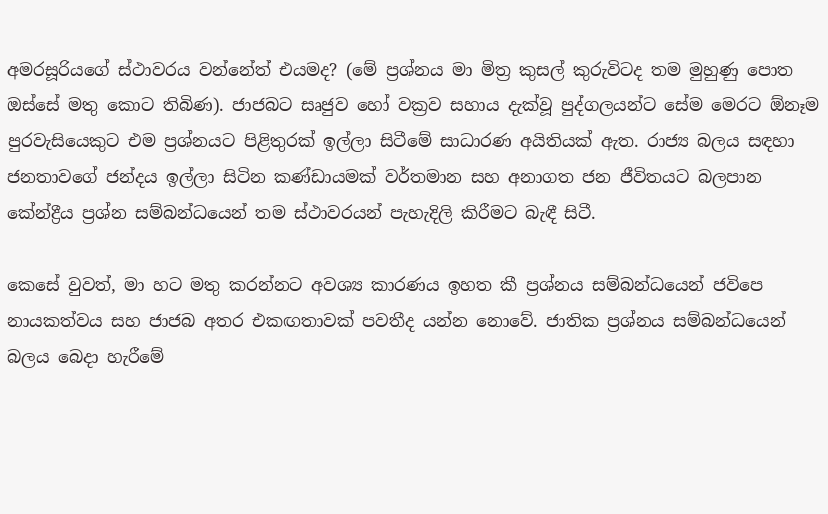අමරසූරියගේ ස්ථාවරය වන්නේත් එයමද? (මේ ප්‍රශ්නය මා මිත්‍ර කුසල් කුරුවිටද තම මුහුණු පොත ඔස්සේ මතු කොට තිබිණ). ජාජබට සෘජුව හෝ වක්‍රව සහාය දැක්වූ පුද්ගලයන්ට සේම මෙරට ඕනෑම පුරවැසියෙකුට එම ප්‍රශ්නයට පිළිතුරක් ඉල්ලා සිටීමේ සාධාරණ අයිතියක් ඇත. රාජ්‍ය බලය සඳහා ජනතාවගේ ජන්දය ඉල්ලා සිටින කණ්ඩායමක් වර්තමාන සහ අනාගත ජන ජීවිතයට බලපාන කේන්ද්‍රීය ප්‍රශ්න සම්බන්ධයෙන් තම ස්ථාවරයන් පැහැදිලි කිරීමට බැඳී සිටී.

කෙසේ වුවත්, මා හට මතු කරන්නට අවශ්‍ය කාරණය ඉහත කී ප්‍රශ්නය සම්බන්ධයෙන් ජවිපෙ නායකත්වය සහ ජාජබ අතර එකඟතාවක් පවතීද යන්න නොවේ. ජාතික ප්‍රශ්නය සම්බන්ධයෙන් බලය බෙදා හැරීමේ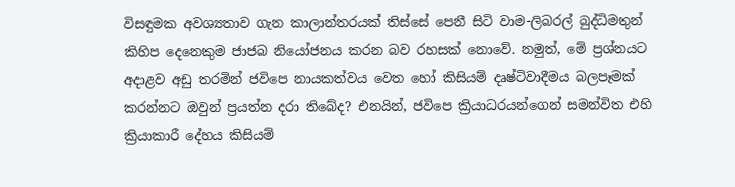විසඳුමක අවශ්‍යතාව ගැන කාලාන්තරයක් තිස්සේ පෙනී සිටි වාම-ලිබරල් බුද්ධිමතුන් කිහිප දෙනෙකුම ජාජබ නියෝජනය කරන බව රහසක් නොවේ. නමුත්, මේ ප්‍රශ්නයට අදාළව අඩු තරමින් ජවිපෙ නායකත්වය වෙත හෝ කිසියම් දෘෂ්ටිවාදීමය බලපෑමක් කරන්නට ඔවුන් ප්‍රයත්න දරා තිබේද? එනයින්, ජවිපෙ ක්‍රියාධරයන්ගෙන් සමන්විත එහි ක්‍රියාකාරී දේහය කිසියම්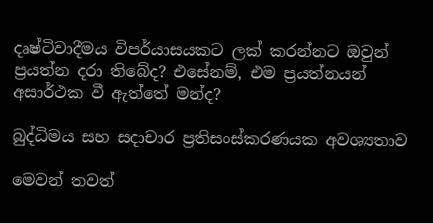දෘෂ්ටිවාදීමය විපර්යාසයකට ලක් කරන්නට ඔවුන් ප්‍රයත්න දරා තිබේද? එසේනම්, එම ප්‍රයත්නයන් අසාර්ථක වී ඇත්තේ මන්ද?

බුද්ධිමය සහ සදාචාර ප්‍රතිසංස්කරණයක අවශ්‍යතාව

මෙවන් තවත්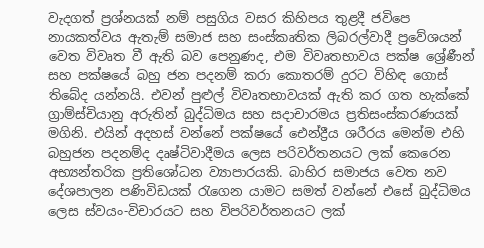වැදගත් ප්‍රශ්නයක් නම් පසුගිය වසර කිහිපය තුළදී ජවිපෙ නායකත්වය ඇතැම් සමාජ සහ සංස්කෘතික ලිබරල්වාදී ප්‍රවේශයන් වෙත විවෘත වී ඇති බව පෙනුණද, එම විවෘතභාවය පක්ෂ ශ්‍රේණීන් සහ පක්ෂයේ බහු ජන පදනම් කරා කොතරම් දුරට විහිඳ ගොස් තිබේද යන්නයි. එවන් පුළුල් විවෘතභාවයක් ඇති කර ගත හැක්කේ ග්‍රාම්ස්චියානු අරුතින් බුද්ධිමය සහ සදාචාරමය ප්‍රතිසංස්කරණයක් මගිනි. එයින් අදහස් වන්නේ පක්ෂයේ ඓන්ද්‍රීය ශරීරය මෙන්ම එහි බහුජන පදනම්ද දෘෂ්ටිවාදීමය ලෙස පරිවර්තනයට ලක් කෙරෙන අභ්‍යන්තරික ප්‍රතිශෝධන ව්‍යාපාරයකි. බාහිර සමාජය වෙත නව දේශපාලන පණිවිඩයක් රැගෙන යාමට සමත් වන්නේ එසේ බුද්ධිමය ලෙස ස්වයං-විචාරයට සහ විපරිවර්තනයට ලක්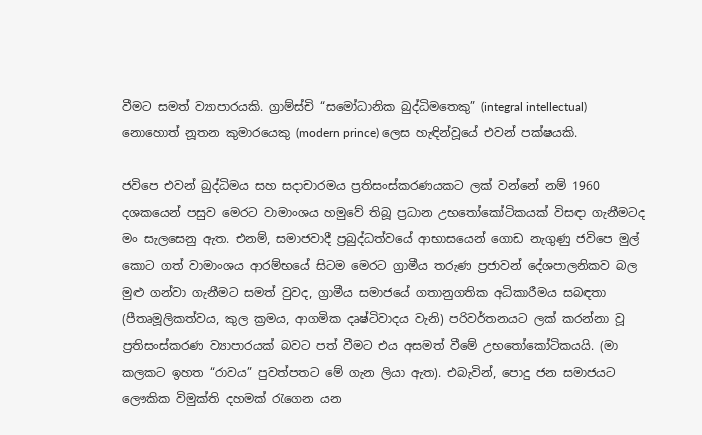වීමට සමත් ව්‍යාපාරයකි. ග්‍රාම්ස්චි “සමෝධානික බුද්ධිමතෙකු” (integral intellectual) නොහොත් නූතන කුමාරයෙකු (modern prince) ලෙස හැඳින්වූයේ එවන් පක්ෂයකි.

ජවිපෙ එවන් බුද්ධිමය සහ සදාචාරමය ප්‍රතිසංස්කරණයකට ලක් වන්නේ නම් 1960 දශකයෙන් පසුව මෙරට වාමාංශය හමුවේ තිබූ ප්‍රධාන උභතෝකෝටිකයක් විසඳා ගැනීමටද මං සැලසෙනු ඇත. එනම්, සමාජවාදී ප්‍රබුද්ධත්වයේ ආභාසයෙන් ගොඩ නැගුණු ජවිපෙ මුල් කොට ගත් වාමාංශය ආරම්භයේ සිටම මෙරට ග්‍රාමීය තරුණ ප්‍රජාවන් දේශපාලනිකව බල මුළු ගන්වා ගැනීමට සමත් වුවද, ග්‍රාමීය සමාජයේ ගතානුගතික අධිකාරීමය සබඳතා (පීතෘමූලිකත්වය, කුල ක්‍රමය, ආගමික දෘෂ්ටිවාදය වැනි) පරිවර්තනයට ලක් කරන්නා වූ ප්‍රතිසංස්කරණ ව්‍යාපාරයක් බවට පත් වීමට එය අසමත් වීමේ උභතෝකෝටිකයයි. (මා කලකට ඉහත “රාවය” පුවත්පතට මේ ගැන ලියා ඇත). එබැවින්, පොදු ජන සමාජයට ලෞකික විමුක්ති දහමක් රැගෙන යන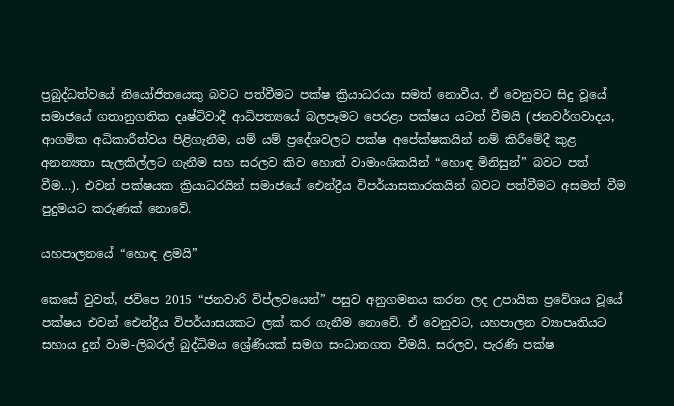ප්‍රබුද්ධත්වයේ නියෝජිතයෙකු බවට පත්වීමට පක්ෂ ක්‍රියාධරයා සමත් නොවීය. ඒ වෙනුවට සිදු වූයේ සමාජයේ ගතානුගතික දෘෂ්ටිවාදී ආධිපත්‍යයේ බලපෑමට පෙරළා පක්ෂය යටත් වීමයි (ජනවර්ගවාදය, ආගමික අධිකාරීත්වය පිළිගැනීම, යම් යම් ප්‍රදේශවලට පක්ෂ අපේක්ෂකයින් නම් කිරීමේදී කුළ අනන්‍යතා සැලකිල්ලට ගැනීම සහ සරලව කිව හොත් වාමාංශිකයින් “හොඳ මිනිසුන්” බවට පත් වීම…). එවන් පක්ෂයක ක්‍රියාධරයින් සමාජයේ ඓන්ද්‍රීය විපර්යාසකාරකයින් බවට පත්වීමට අසමත් වීම පුදුමයට කරුණක් නොවේ.

යහපාලනයේ “හොඳ ළමයි”

කෙසේ වුවත්, ජවිපෙ 2015 “ජනවාරි විප්ලවයෙන්” පසුව අනුගමනය කරන ලද උපායික ප්‍රවේශය වූයේ පක්ෂය එවන් ඓන්ද්‍රීය විපර්යාසයකට ලක් කර ගැනීම නොවේ. ඒ වෙනුවට, යහපාලන ව්‍යාපෘතියට සහාය දුන් වාම-ලිබරල් බුද්ධිමය ශ්‍රේණියක් සමග සංධානගත වීමයි. සරලව, පැරණි පක්ෂ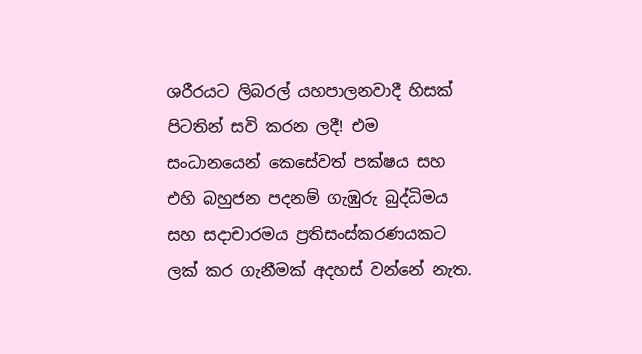ශරීරයට ලිබරල් යහපාලනවාදී හිසක් පිටතින් සවි කරන ලදී! එම සංධානයෙන් කෙසේවත් පක්ෂය සහ එහි බහුජන පදනම් ගැඹුරු බුද්ධිමය සහ සදාචාරමය ප්‍රතිසංස්කරණයකට ලක් කර ගැනීමක් අදහස් වන්නේ නැත.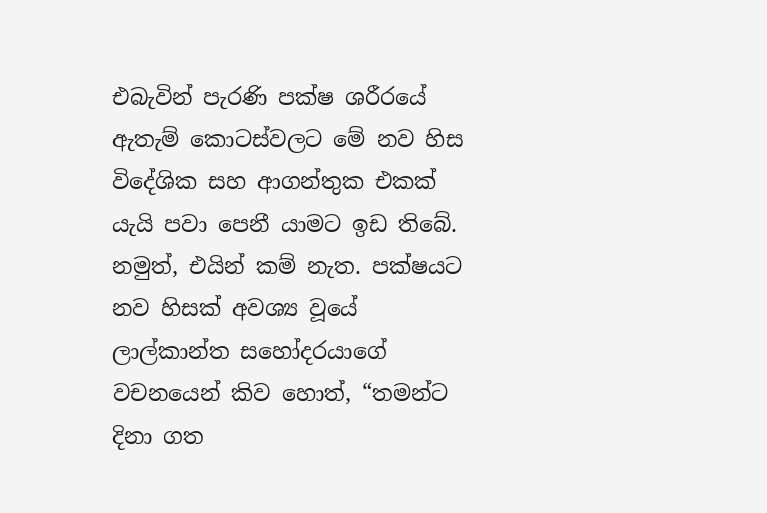එබැවින් පැරණි පක්ෂ ශරීරයේ ඇතැම් කොටස්වලට මේ නව හිස විදේශික සහ ආගන්තුක එකක් යැයි පවා පෙනී යාමට ඉඩ තිබේ. නමුත්, එයින් කම් නැත. පක්ෂයට නව හිසක් අවශ්‍ය වූයේ ලාල්කාන්ත සහෝදරයාගේ වචනයෙන් කිව හොත්, “තමන්ට දිනා ගත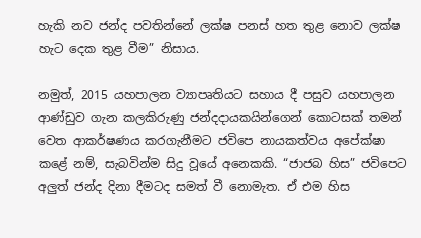හැකි නව ජන්ද පවතින්නේ ලක්ෂ පනස් හත තුළ නොව ලක්ෂ හැට දෙක තුළ වීම” නිසාය.

නමුත්, 2015 යහපාලන ව්‍යාපෘතියට සහාය දී පසුව යහපාලන ආණ්ඩුව ගැන කලකිරුණු ජන්දදායකයින්ගෙන් කොටසක් තමන් වෙත ආකර්ෂණය කරගැනීමට ජවිපෙ නායකත්වය අපේක්ෂා කළේ නම්, සැබවින්ම සිදු වූයේ අනෙකකි. “ජාජබ හිස” ජවිපෙට අලුත් ජන්ද දිනා දීමටද සමත් වී නොමැත. ඒ එම හිස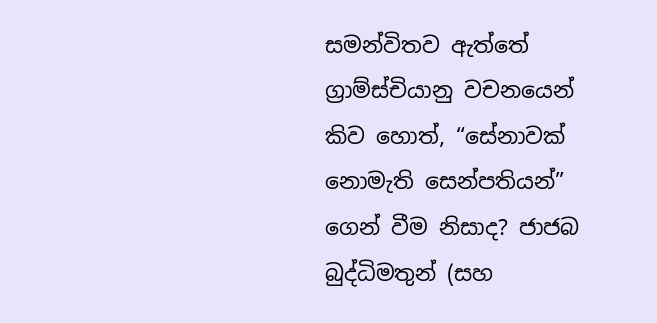සමන්විතව ඇත්තේ ග්‍රාම්ස්චියානු වචනයෙන් කිව හොත්, “සේනාවක් නොමැති සෙන්පතියන්” ගෙන් වීම නිසාද? ජාජබ බුද්ධිමතුන් (සහ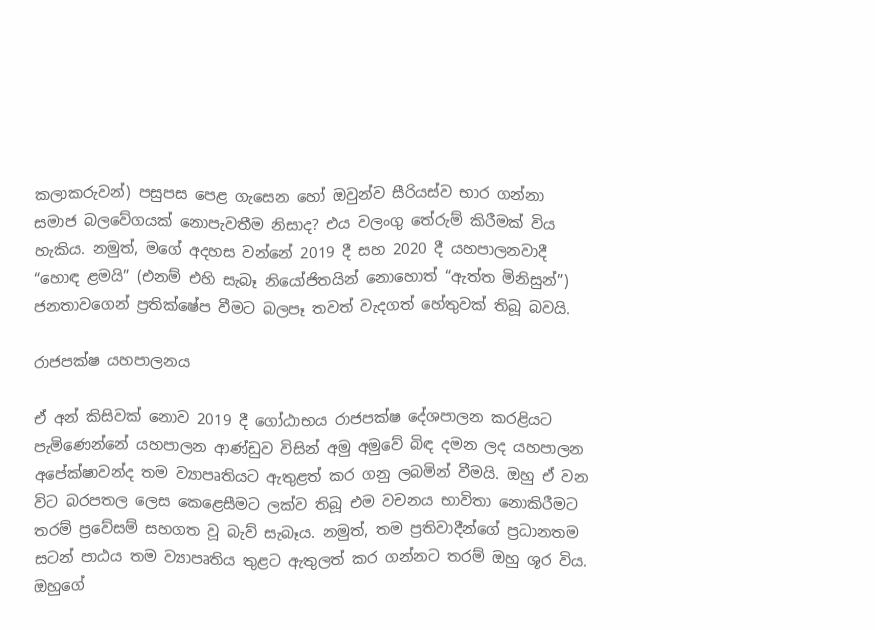කලාකරුවන්) පසුපස පෙළ ගැසෙන හෝ ඔවුන්ව සීරියස්ව භාර ගන්නා සමාජ බලවේගයක් නොපැවතීම නිසාද? එය වලංගු තේරුම් කිරීමක් විය හැකිය. නමුත්, මගේ අදහස වන්නේ 2019 දී සහ 2020 දී යහපාලනවාදී “හොඳ ළමයි” (එනම් එහි සැබෑ නියෝජිතයින් නොහොත් “ඇත්ත මිනිසුන්”) ජනතාවගෙන් ප්‍රතික්ෂේප වීමට බලපෑ තවත් වැදගත් හේතුවක් තිබූ බවයි.

රාජපක්ෂ යහපාලනය

ඒ අන් කිසිවක් නොව 2019 දී ගෝඨාභය රාජපක්ෂ දේශපාලන කරළියට පැමිණෙන්නේ යහපාලන ආණ්ඩුව විසින් අමු අමුවේ බිඳ දමන ලද යහපාලන අපේක්ෂාවන්ද තම ව්‍යාපෘතියට ඇතුළත් කර ගනු ලබමින් වීමයි. ඔහු ඒ වන විට බරපතල ලෙස කෙළෙසීමට ලක්ව තිබූ එම වචනය භාවිතා නොකිරීමට තරම් ප්‍රවේසම් සහගත වූ බැව් සැබෑය. නමුත්, තම ප්‍රතිවාදීන්ගේ ප්‍රධානතම සටන් පාඨය තම ව්‍යාපෘතිය තුළට ඇතුලත් කර ගන්නට තරම් ඔහු ශූර විය. ඔහුගේ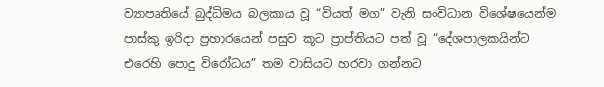ව්‍යාපෘතියේ බුද්ධිමය බලකාය වූ “වියත් මග” වැනි සංවිධාන විශේෂයෙන්ම පාස්කු ඉරිදා ප්‍රහාරයෙන් පසුව කූට ප්‍රාප්තියට පත් වූ “දේශපාලකයින්ට එරෙහි පොදු විරෝධය” තම වාසියට හරවා ගන්නට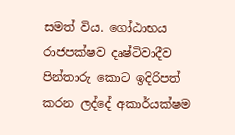සමත් විය. ගෝඨාභය රාජපක්ෂව දෘෂ්ටිවාදීව පින්තාරු කොට ඉදිරිපත් කරන ලද්දේ අකාර්යක්ෂම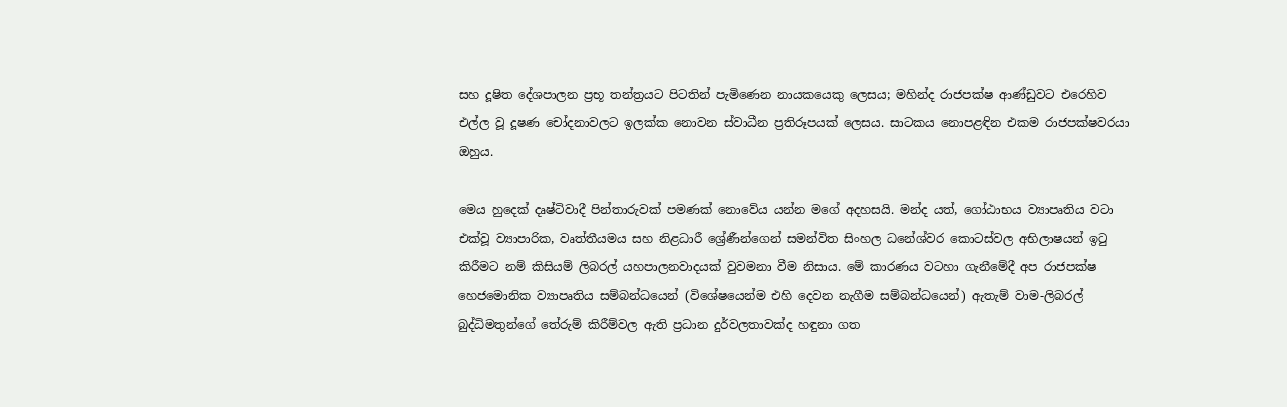සහ දූෂිත දේශපාලන ප්‍රභූ තන්ත්‍රයට පිටතින් පැමිණෙන නායකයෙකු ලෙසය; මහින්ද රාජපක්ෂ ආණ්ඩුවට එරෙහිව එල්ල වූ දූෂණ චෝදනාවලට ඉලක්ක නොවන ස්වාධීන ප්‍රතිරූපයක් ලෙසය. සාටකය නොපළඳින එකම රාජපක්ෂවරයා ඔහුය.

මෙය හුදෙක් දෘෂ්ටිවාදී පින්තාරුවක් පමණක් නොවේය යන්න මගේ අදහසයි. මන්ද යත්, ගෝඨාභය ව්‍යාපෘතිය වටා එක්වූ ව්‍යාපාරික, වෘත්තීයමය සහ නිළධාරී ශ්‍රේණීන්ගෙන් සමන්විත සිංහල ධනේශ්වර කොටස්වල අභිලාෂයන් ඉටු කිරීමට නම් කිසියම් ලිබරල් යහපාලනවාදයක් වුවමනා වීම නිසාය. මේ කාරණය වටහා ගැනීමේදී අප රාජපක්ෂ හෙජමොනික ව්‍යාපෘතිය සම්බන්ධයෙන් (විශේෂයෙන්ම එහි දෙවන නැගීම සම්බන්ධයෙන්) ඇතැම් වාම-ලිබරල් බුද්ධිමතුන්ගේ තේරුම් කිරීම්වල ඇති ප්‍රධාන දුර්වලතාවක්ද හඳුනා ගත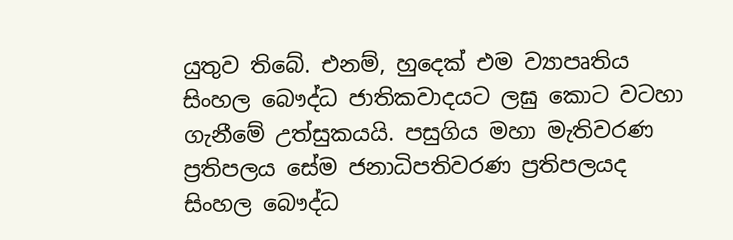යුතුව තිබේ. එනම්, හුදෙක් එම ව්‍යාපෘතිය සිංහල බෞද්ධ ජාතිකවාදයට ලඝු කොට වටහා ගැනීමේ උත්සුකයයි. පසුගිය මහා මැතිවරණ ප්‍රතිපලය සේම ජනාධිපතිවරණ ප්‍රතිපලයද සිංහල බෞද්ධ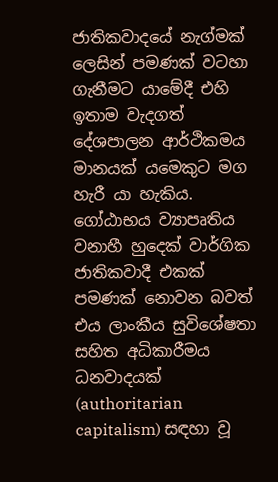ජාතිකවාදයේ නැග්මක් ලෙසින් පමණක් වටහා ගැනීමට යාමේදී එහි ඉතාම වැදගත් දේශපාලන ආර්ථිකමය මානයක් යමෙකුට මග හැරී යා හැකිය. ගෝඨාභය ව්‍යාපෘතිය වනාහී හුදෙක් වාර්ගික ජාතිකවාදී එකක් පමණක් නොවන බවත් එය ලාංකීය සුවිශේෂතා සහිත අධිකාරීමය ධනවාදයක් (authoritarian capitalism) සඳහා වූ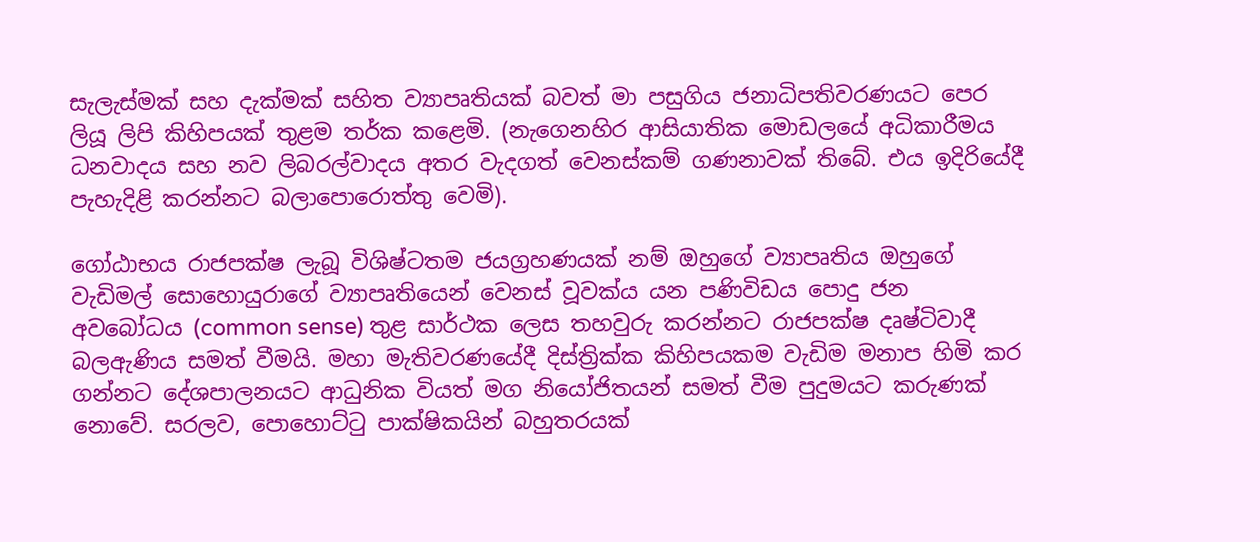සැලැස්මක් සහ දැක්මක් සහිත ව්‍යාපෘතියක් බවත් මා පසුගිය ජනාධිපතිවරණයට පෙර ලියූ ලිපි කිහිපයක් තුළම තර්ක කළෙමි. (නැගෙනහිර ආසියාතික මොඩලයේ අධිකාරීමය ධනවාදය සහ නව ලිබරල්වාදය අතර වැදගත් වෙනස්කම් ගණනාවක් තිබේ. එය ඉදිරියේදී පැහැදිළි කරන්නට බලාපොරොත්තු වෙමි).

ගෝඨාභය රාජපක්ෂ ලැබූ විශිෂ්ටතම ජයග්‍රහණයක් නම් ඔහුගේ ව්‍යාපෘතිය ඔහුගේ වැඩිමල් සොහොයුරාගේ ව්‍යාපෘතියෙන් වෙනස් වූවක්ය යන පණිවිඩය පොදු ජන අවබෝධය (common sense) තුළ සාර්ථක ලෙස තහවුරු කරන්නට රාජපක්ෂ දෘෂ්ටිවාදී බලඇණිය සමත් වීමයි. මහා මැතිවරණයේදී දිස්ත්‍රික්ක කිහිපයකම වැඩිම මනාප හිමි කර ගන්නට දේශපාලනයට ආධුනික වියත් මග නියෝජිතයන් සමත් වීම පුදුමයට කරුණක් නොවේ. සරලව, පොහොට්ටු පාක්ෂිකයින් බහුතරයක්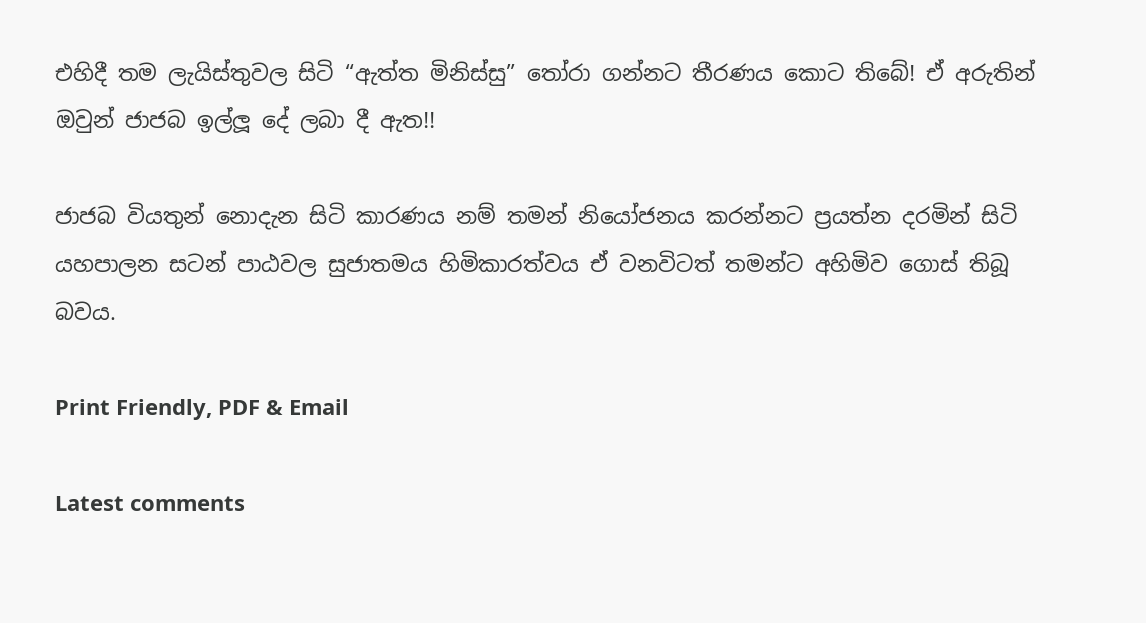එහිදී තම ලැයිස්තුවල සිටි “ඇත්ත මිනිස්සු” තෝරා ගන්නට තීරණය කොට තිබේ! ඒ අරුතින් ඔවුන් ජාජබ ඉල්ලූ දේ ලබා දී ඇත!!

ජාජබ වියතුන් නොදැන සිටි කාරණය නම් තමන් නියෝජනය කරන්නට ප්‍රයත්න දරමින් සිටි යහපාලන සටන් පාඨවල සුජාතමය හිමිකාරත්වය ඒ වනවිටත් තමන්ට අහිමිව ගොස් තිබූ බවය.

Print Friendly, PDF & Email

Latest comments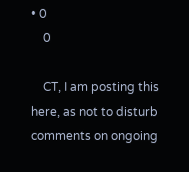• 0
    0

    CT, I am posting this here, as not to disturb comments on ongoing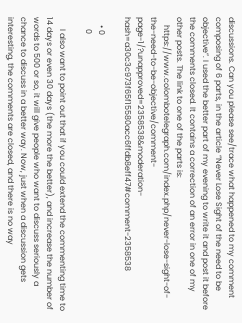discussions. Can you please see/trace what happened to my comment composing of 6 parts, in the article “Never Lose Sight of the need to be objective”. I used the better part of my evening to write it and post it before the comments closed. It contains a correction of an error in one of my other posts. The link to one of the parts is:
    https://www.colombotelegraph.com/index.php/never-lose-sight-of-the-need-to-be-objective/comment-page-1/?unapproved=2358538&moderation-hash=a30c3c973f65f15580acc6ffdb8eff47#comment-2358538

    • 0
      0

      I also want to point out that if you could extend the commenting time to 14 days or even 30 days (the more the better), and increase the number of words to 500 or so, it will give people who want to discuss seriously a chance to discuss in a better way. Now, just when a discussion gets interesting, the comments are closed, and there is no way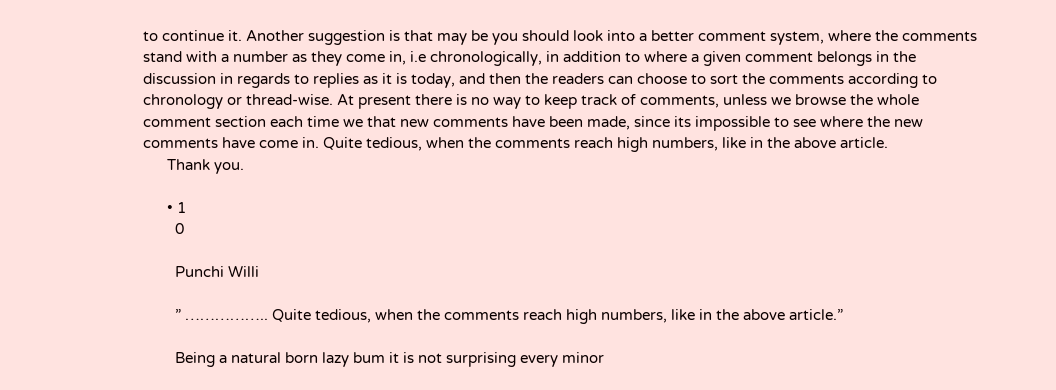to continue it. Another suggestion is that may be you should look into a better comment system, where the comments stand with a number as they come in, i.e chronologically, in addition to where a given comment belongs in the discussion in regards to replies as it is today, and then the readers can choose to sort the comments according to chronology or thread-wise. At present there is no way to keep track of comments, unless we browse the whole comment section each time we that new comments have been made, since its impossible to see where the new comments have come in. Quite tedious, when the comments reach high numbers, like in the above article.
      Thank you.

      • 1
        0

        Punchi Willi

        ” …………….. Quite tedious, when the comments reach high numbers, like in the above article.”

        Being a natural born lazy bum it is not surprising every minor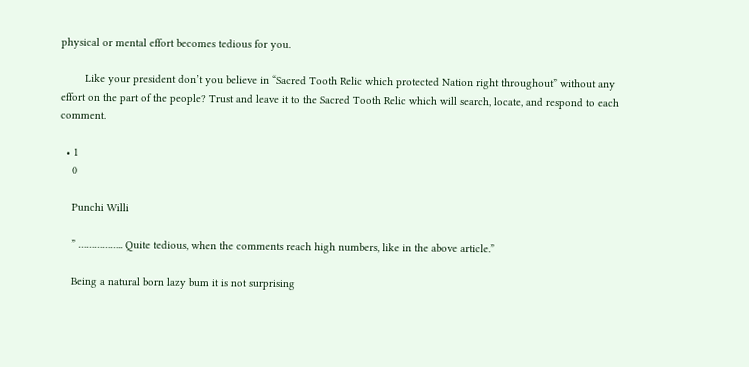physical or mental effort becomes tedious for you.

        Like your president don’t you believe in “Sacred Tooth Relic which protected Nation right throughout” without any effort on the part of the people? Trust and leave it to the Sacred Tooth Relic which will search, locate, and respond to each comment.

  • 1
    0

    Punchi Willi

    ” …………….. Quite tedious, when the comments reach high numbers, like in the above article.”

    Being a natural born lazy bum it is not surprising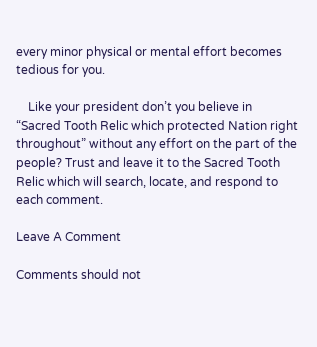every minor physical or mental effort becomes tedious for you.

    Like your president don’t you believe in “Sacred Tooth Relic which protected Nation right throughout” without any effort on the part of the people? Trust and leave it to the Sacred Tooth Relic which will search, locate, and respond to each comment.

Leave A Comment

Comments should not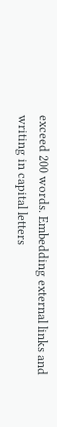exceed 200 words. Embedding external links and writing in capital letters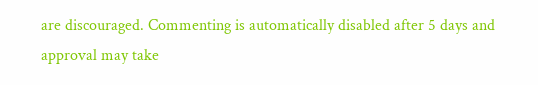are discouraged. Commenting is automatically disabled after 5 days and approval may take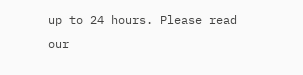up to 24 hours. Please read our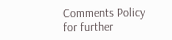Comments Policy for further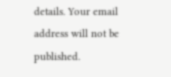details. Your email address will not be published.